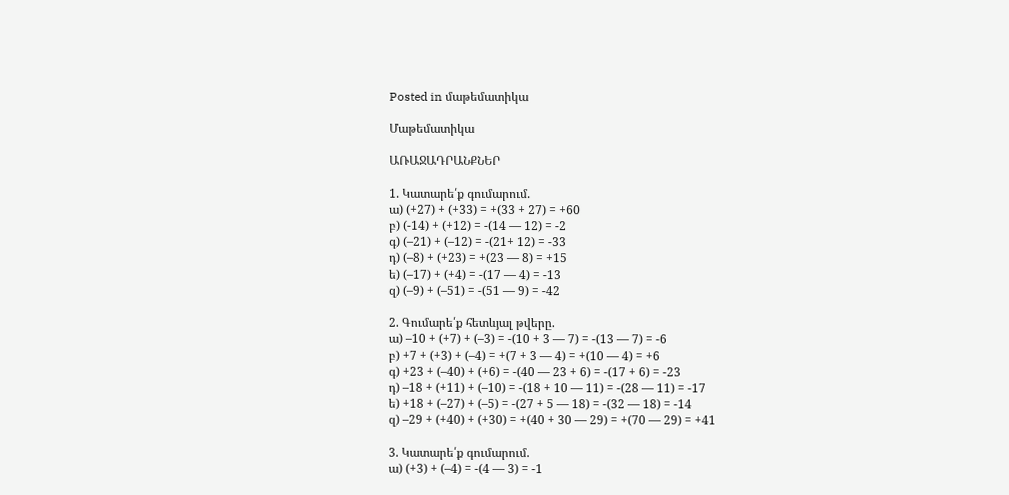Posted in մաթեմատիկա

Մաթեմատիկա

ԱՌԱՋԱԴՐԱՆՔՆԵՐ

1. Կատարե՛ք գումարում.
ա) (+27) + (+33) = +(33 + 27) = +60
բ) (-14) + (+12) = -(14 — 12) = -2
գ) (–21) + (–12) = -(21+ 12) = -33
դ) (–8) + (+23) = +(23 — 8) = +15
ե) (–17) + (+4) = -(17 — 4) = -13
զ) (–9) + (–51) = -(51 — 9) = -42

2. Գումարե՛ք հետևյալ թվերը.
ա) –10 + (+7) + (–3) = -(10 + 3 — 7) = -(13 — 7) = -6
բ) +7 + (+3) + (–4) = +(7 + 3 — 4) = +(10 — 4) = +6
գ) +23 + (–40) + (+6) = -(40 — 23 + 6) = -(17 + 6) = -23
դ) –18 + (+11) + (–10) = -(18 + 10 — 11) = -(28 — 11) = -17
ե) +18 + (–27) + (–5) = -(27 + 5 — 18) = -(32 — 18) = -14
զ) –29 + (+40) + (+30) = +(40 + 30 — 29) = +(70 — 29) = +41

3. Կատարե՛ք գումարում.
ա) (+3) + (–4) = -(4 — 3) = -1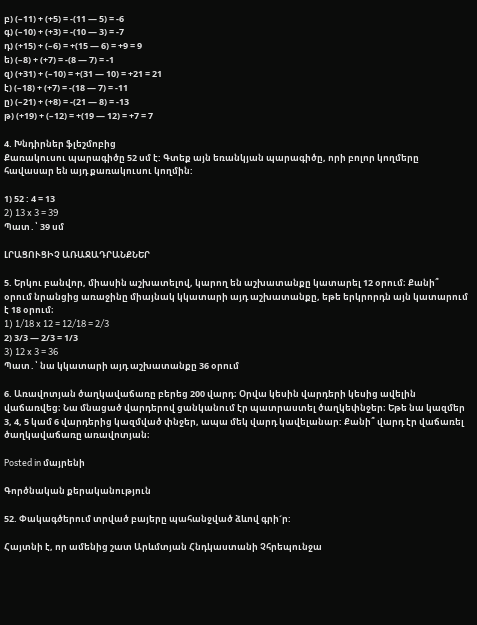բ) (–11) + (+5) = -(11 — 5) = -6
գ) (–10) + (+3) = -(10 — 3) = -7
դ) (+15) + (–6) = +(15 — 6) = +9 = 9
ե) (–8) + (+7) = -(8 — 7) = -1
զ) (+31) + (–10) = +(31 — 10) = +21 = 21
է) (–18) + (+7) = -(18 — 7) = -11
ը) (–21) + (+8) = -(21 — 8) = -13
թ) (+19) + (–12) = +(19 — 12) = +7 = 7

4. Խնդիրներ ֆլեշմոբից
Քառակուսու պարագիծը 52 սմ է: Գտեք այն եռանկյան պարագիծը, որի բոլոր կողմերը հավասար են այդ քառակուսու կողմին:

1) 52 : 4 = 13
2) 13 x 3 = 39
Պատ․՝ 39 սմ

ԼՐԱՑՈՒՑԻՉ ԱՌԱՋԱԴՐԱՆՔՆԵՐ

5. Երկու բանվոր, միասին աշխատելով, կարող են աշխատանքը կատարել 12 օրում։ Քանի՞ օրում նրանցից առաջինը միայնակ կկատարի այդ աշխատանքը, եթե երկրորդն այն կատարում է 18 օրում։
1) 1/18 x 12 = 12/18 = 2/3
2) 3/3 — 2/3 = 1/3
3) 12 x 3 = 36
Պատ․՝ նա կկատարի այդ աշխատանքը 36 օրում

6. Առավոտյան ծաղկավաճառը բերեց 200 վարդ։ Օրվա կեսին վարդերի կեսից ավելին վաճառվեց։ Նա մնացած վարդերով ցանկանում էր պատրաստել ծաղկեփնջեր։ Եթե նա կազմեր 3, 4, 5 կամ 6 վարդերից կազմված փնջեր, ապա մեկ վարդ կավելանար: Քանի՞ վարդ էր վաճառել ծաղկավաճառը առավոտյան։

Posted in մայրենի

Գործնական քերականություն

52. Փակագծերում տրված բայերը պահանջված ձևով գրի´ր:

Հայտնի է, որ ամենից շատ Արևմտյան Հնդկաստանի Չհրեպունջա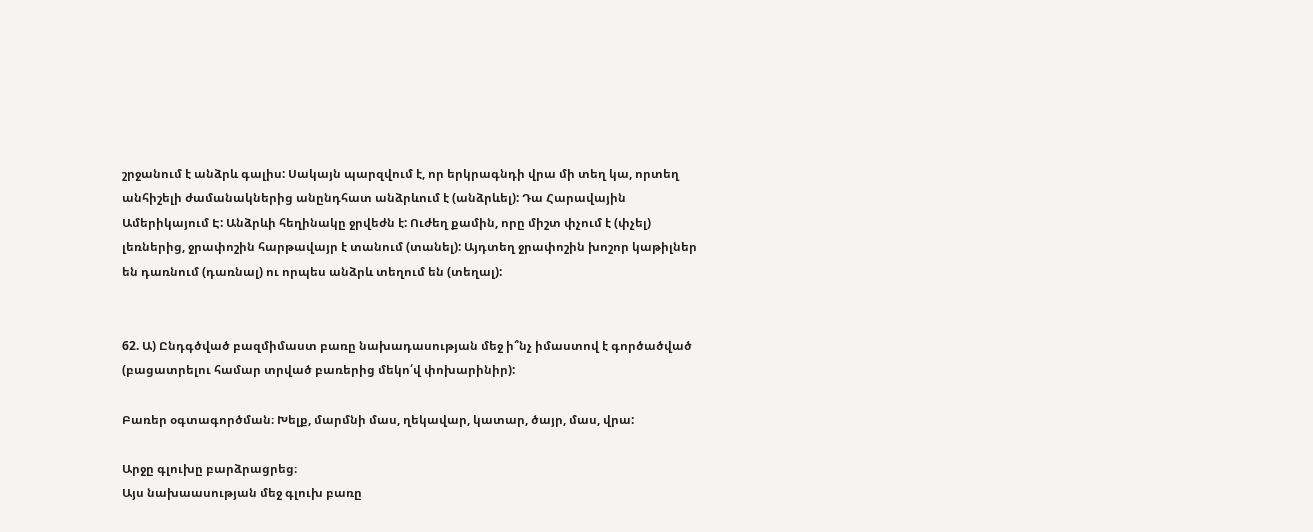շրջանում է անձրև գալիս: Սակայն պարզվում է, որ երկրագնդի վրա մի տեղ կա, որտեղ անհիշելի ժամանակներից անընդհատ անձրևում է (անձրևել): Դա Հարավային Ամերիկայում Է: Անձրևի հեղինակը ջրվեժն է: Ուժեղ քամին, որը միշտ փչում է (փչել) լեռներից, ջրափոշին հարթավայր է տանում (տանել): Այդտեղ ջրափոշին խոշոր կաթիլներ են դառնում (դառնալ) ու որպես անձրև տեղում են (տեղալ):


62. Ա) Ընդգծված բազմիմաստ բառը նախադասության մեջ ի՞նչ իմաստով է գործածված (բացատրելու համար տրված բառերից մեկո՛վ փոխարինիր):

Բառեր օգտագործման։ Խելք, մարմնի մաս, ղեկավար, կատար, ծայր, մաս, վրա:

Արջը գլուխը բարձրացրեց։
Այս նախաասության մեջ գլուխ բառը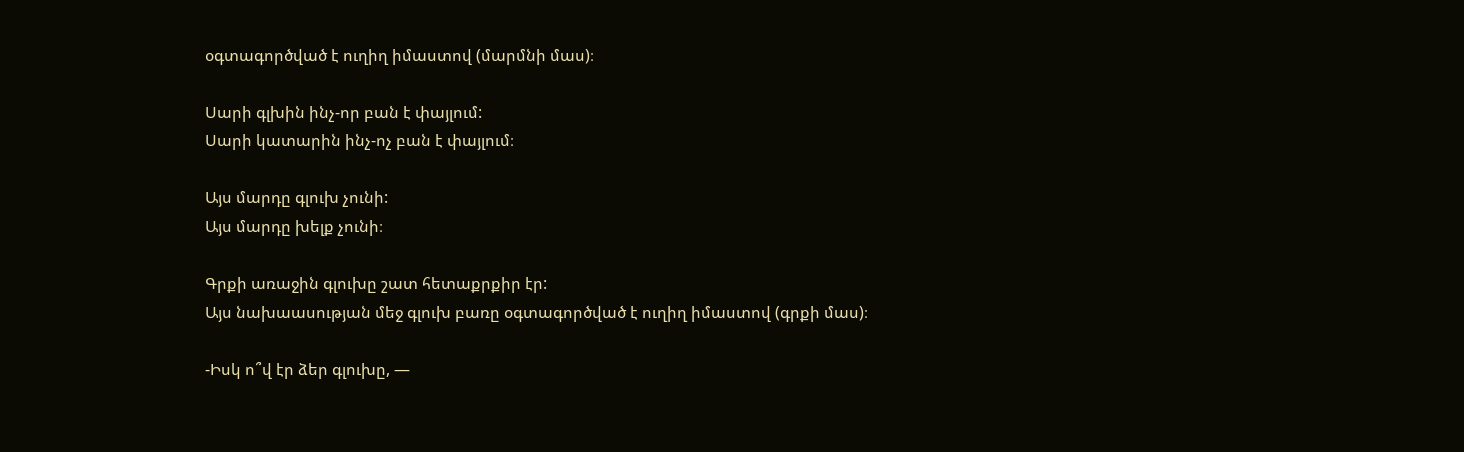օգտագործված է ուղիղ իմաստով (մարմնի մաս)։

Սարի գլխին ինչ-որ բան է փայլում:
Սարի կատարին ինչ-ոչ բան է փայլում։

Այս մարդը գլուխ չունի:
Այս մարդը խելք չունի։

Գրքի առաջին գլուխը շատ հետաքրքիր էր:
Այս նախաասության մեջ գլուխ բառը օգտագործված է ուղիղ իմաստով (գրքի մաս)։

-Իսկ ո՞վ էր ձեր գլուխը, —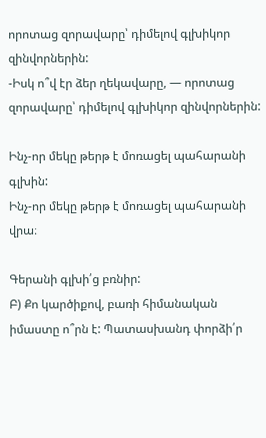որոտաց զորավարը՝ դիմելով գլխիկոր զինվորներին:
-Իսկ ո՞վ էր ձեր ղեկավարը, — որոտաց զորավարը՝ դիմելով գլխիկոր զինվորներին:

Ինչ-որ մեկը թերթ է մոռացել պահարանի գլխին:
Ինչ-որ մեկը թերթ է մոռացել պահարանի վրա։

Գերանի գլխի՛ց բռնիր:
Բ) Քո կարծիքով, բառի հիմանական իմաստը ո՞րն է: Պատասխանդ փորձի՛ր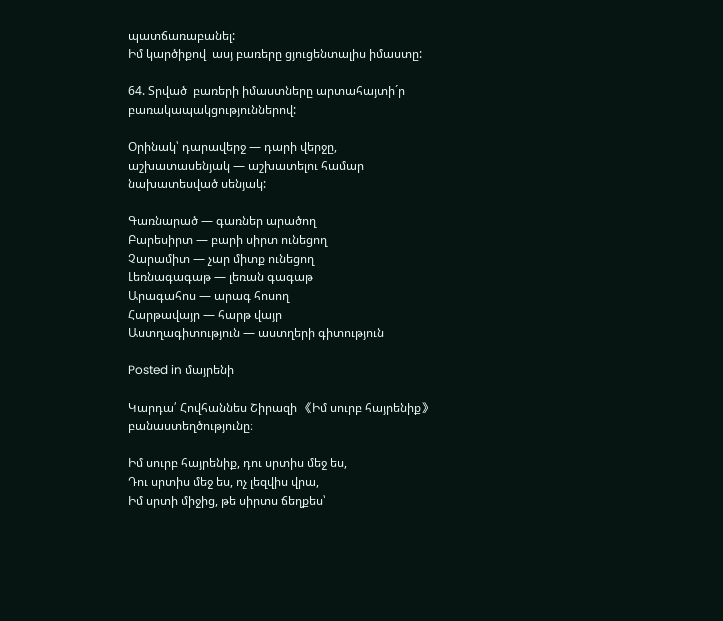պատճառաբանել:
Իմ կարծիքով  ասյ բառերը ցյուցենտալիս իմաստը:

64. Տրված  բառերի իմաստները արտահայտի´ր բառակապակցություններով:

Օրինակ՝ դարավերջ — դարի վերջը,
աշխատասենյակ — աշխատելու համար նախատեսված սենյակ:

Գառնարած — գառներ արածող
Բարեսիրտ — բարի սիրտ ունեցող
Չարամիտ — չար միտք ունեցող
Լեռնագագաթ — լեռան գագաթ
Արագահոս — արագ հոսող
Հարթավայր — հարթ վայր
Աստղագիտություն — աստղերի գիտություն

Posted in մայրենի

Կարդա՛ Հովհաննես Շիրազի 《Իմ սուրբ հայրենիք》 բանաստեղծությունը։

Իմ սուրբ հայրենիք, դու սրտիս մեջ ես,
Դու սրտիս մեջ ես, ոչ լեզվիս վրա,
Իմ սրտի միջից, թե սիրտս ճեղքես՝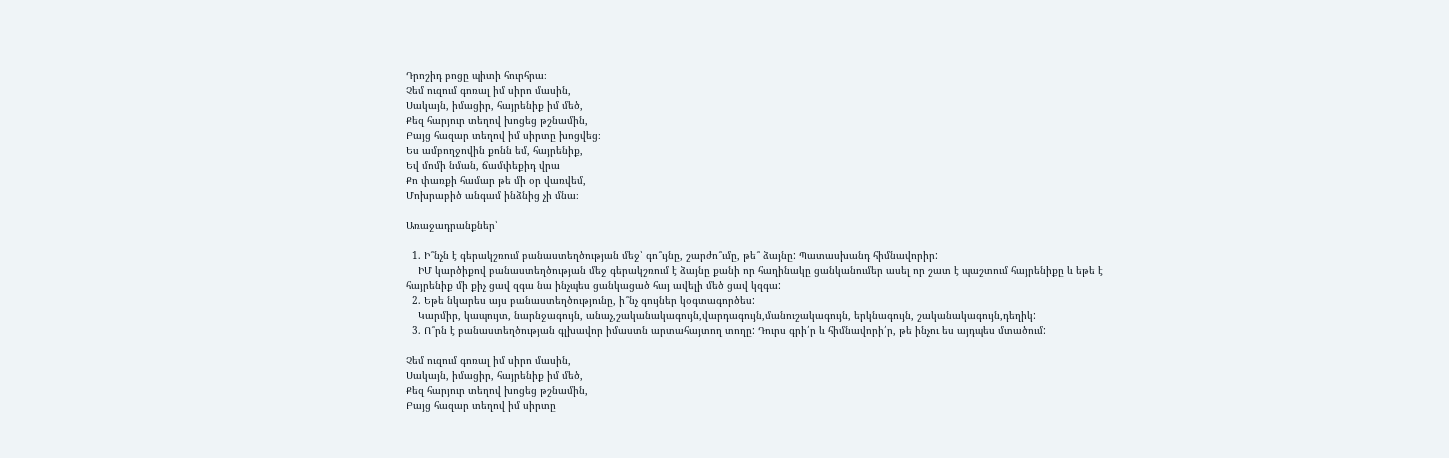Դրոշիդ բոցը պիտի հուրհրա։
Չեմ ուզում գոռալ իմ սիրո մասին,
Սակայն, իմացիր, հայրենիք իմ մեծ,
Քեզ հարյուր տեղով խոցեց թշնամին,
Բայց հազար տեղով իմ սիրտը խոցվեց։
Ես ամբողջովին քոնն եմ, հայրենիք,
Եվ մոմի նման, ճամփեքիդ վրա
Քո փառքի համար թե մի օր վառվեմ,
Մոխրաբիծ անգամ ինձնից չի մնա։

Առաջադրանքներ՝

  1. Ի՞նչն է գերակշռում բանաստեղծության մեջ՝ գո՞ւյնը, շարժո՞ւմը, թե՞ ձայնը: Պատասխանդ հիմնավորիր:
    ԻՄ կարծիքով բանաստեղծության մեջ գերակշռում է ձայնը քանի որ հաղինակը ցանկանումեր ասել որ շատ է պաշտում հայրենիքը և եթե է հայրենիք մի քիչ ցավ զգա նա ինչպես ցանկացած հայ ավելի մեծ ցավ կզգա:
  2. Եթե նկարես այս բանաստեղծությունը, ի՞նչ գույներ կօգտագործես:
    Կարմիր, կապույտ, նարնջագույն, անաչ,շականակագույն,վարդագույն,մանուշակագույն, երկնագույն, շականակագույն,դեղիկ:
  3. Ո՞րն է բանաստեղծության գլխավոր իմաստն արտահայտող տողը: Դուրս գրի՛ր և հիմնավորի՛ր, թե ինչու ես այդպես մտածում:

Չեմ ուզում գոռալ իմ սիրո մասին,
Սակայն, իմացիր, հայրենիք իմ մեծ,
Քեզ հարյուր տեղով խոցեց թշնամին,
Բայց հազար տեղով իմ սիրտը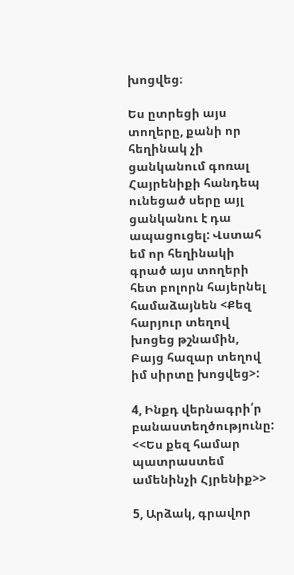խոցվեց։

Ես ըտրեցի այս տողերը, քանի որ հեղինակ չի ցանկանում գոռալ Հայրենիքի հանդեպ ունեցած սերը այլ ցանկանու է դա ապացուցել: Վստահ եմ որ հեղինակի գրած այս տողերի հետ բոլորն հայերնել համաձայնեն <Քեզ հարյուր տեղով խոցեց թշնամին,
Բայց հազար տեղով իմ սիրտը խոցվեց>:

4, Ինքդ վերնագրի՛ր բանաստեղծությունը:
<<Ես քեզ համար պատրաստեմ ամենինչի Հյրենիք>>

5, Արձակ, գրավոր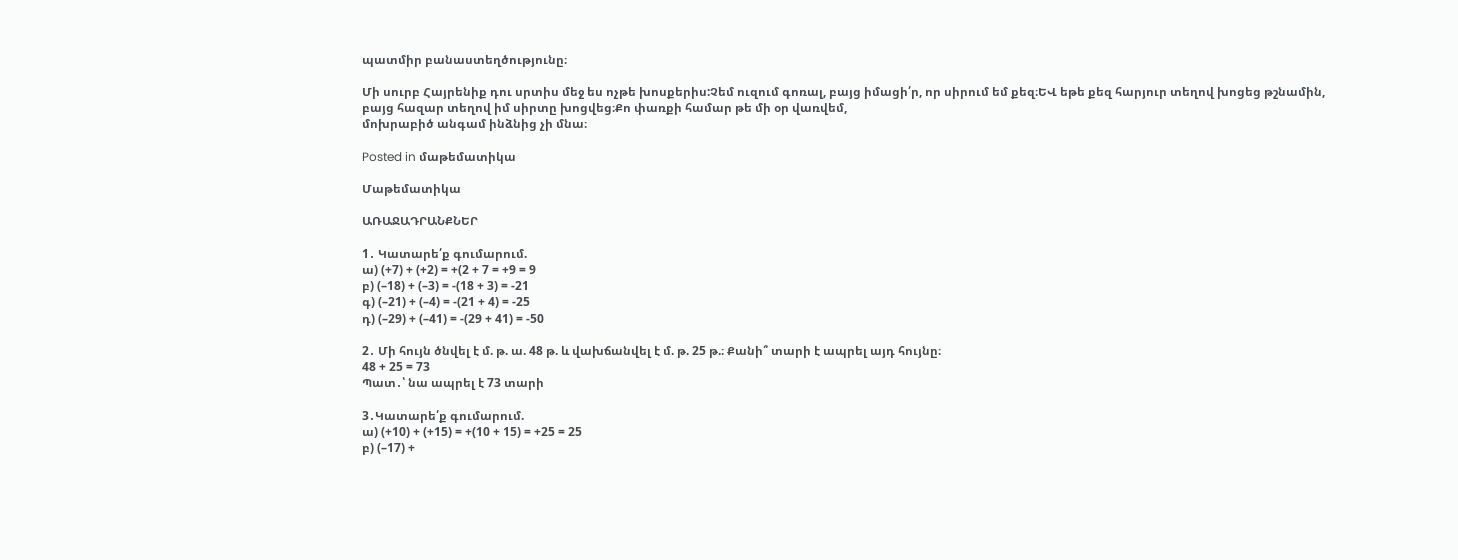պատմիր բանաստեղծությունը։

Մի սուրբ Հայրենիք դու սրտիս մեջ ես ոչթե խոսքերիս:Չեմ ուզում գոռալ, բայց իմացի՛ր, որ սիրում եմ քեզ։ԵՎ եթե քեզ հարյուր տեղով խոցեց թշնամին,
բայց հազար տեղով իմ սիրտը խոցվեց։Քո փառքի համար թե մի օր վառվեմ,
մոխրաբիծ անգամ ինձնից չի մնա։

Posted in մաթեմատիկա

Մաթեմատիկա

ԱՌԱՋԱԴՐԱՆՔՆԵՐ

1․ Կատարե՛ք գումարում.
ա) (+7) + (+2) = +(2 + 7 = +9 = 9
բ) (–18) + (–3) = -(18 + 3) = -21
գ) (–21) + (–4) = -(21 + 4) = -25
դ) (–29) + (–41) = -(29 + 41) = -50

2․ Մի հույն ծնվել է մ. թ. ա. 48 թ. և վախճանվել է մ. թ. 25 թ.։ Քանի՞ տարի է ապրել այդ հույնը։
48 + 25 = 73
Պատ․՝ նա ապրել է 73 տարի

3․Կատարե՛ք գումարում.
ա) (+10) + (+15) = +(10 + 15) = +25 = 25
բ) (–17) +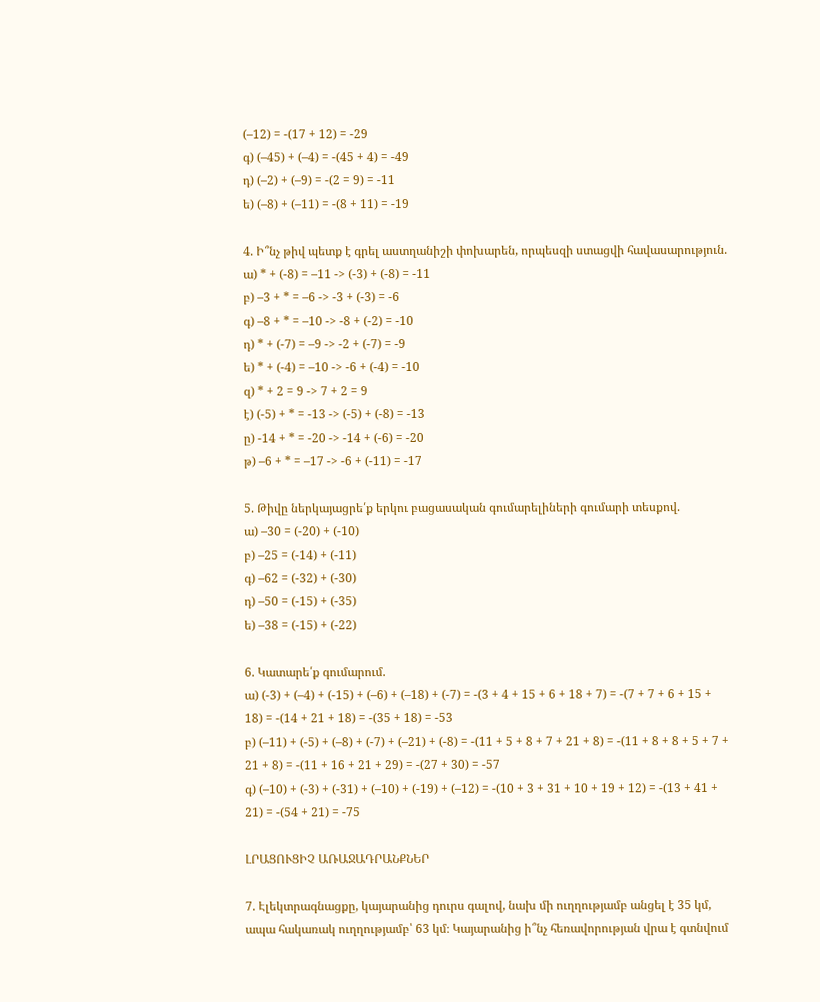(–12) = -(17 + 12) = -29
գ) (–45) + (–4) = -(45 + 4) = -49
դ) (–2) + (–9) = -(2 = 9) = -11
ե) (–8) + (–11) = -(8 + 11) = -19

4. Ի՞նչ թիվ պետք է գրել աստղանիշի փոխարեն, որպեսզի ստացվի հավասարություն.
ա) * + (-8) = –11 -> (-3) + (-8) = -11
բ) –3 + * = –6 -> -3 + (-3) = -6
գ) –8 + * = –10 -> -8 + (-2) = -10
դ) * + (-7) = –9 -> -2 + (-7) = -9
ե) * + (-4) = –10 -> -6 + (-4) = -10
զ) * + 2 = 9 -> 7 + 2 = 9
է) (-5) + * = -13 -> (-5) + (-8) = -13
ը) -14 + * = -20 -> -14 + (-6) = -20
թ) –6 + * = –17 -> -6 + (-11) = -17

5. Թիվը ներկայացրե՛ք երկու բացասական գումարելիների գումարի տեսքով.
ա) –30 = (-20) + (-10)
բ) –25 = (-14) + (-11)
գ) –62 = (-32) + (-30)
դ) –50 = (-15) + (-35)
ե) –38 = (-15) + (-22)

6. Կատարե՛ք գումարում.
ա) (-3) + (–4) + (-15) + (–6) + (–18) + (-7) = -(3 + 4 + 15 + 6 + 18 + 7) = -(7 + 7 + 6 + 15 + 18) = -(14 + 21 + 18) = -(35 + 18) = -53
բ) (–11) + (-5) + (–8) + (-7) + (–21) + (-8) = -(11 + 5 + 8 + 7 + 21 + 8) = -(11 + 8 + 8 + 5 + 7 + 21 + 8) = -(11 + 16 + 21 + 29) = -(27 + 30) = -57
գ) (–10) + (-3) + (-31) + (–10) + (-19) + (–12) = -(10 + 3 + 31 + 10 + 19 + 12) = -(13 + 41 + 21) = -(54 + 21) = -75

ԼՐԱՑՈՒՑԻՉ ԱՌԱՋԱԴՐԱՆՔՆԵՐ

7. Էլեկտրագնացքը, կայարանից դուրս գալով, նախ մի ուղղությամբ անցել է 35 կմ, ապա հակառակ ուղղությամբ՝ 63 կմ։ Կայարանից ի՞նչ հեռավորության վրա է գտնվում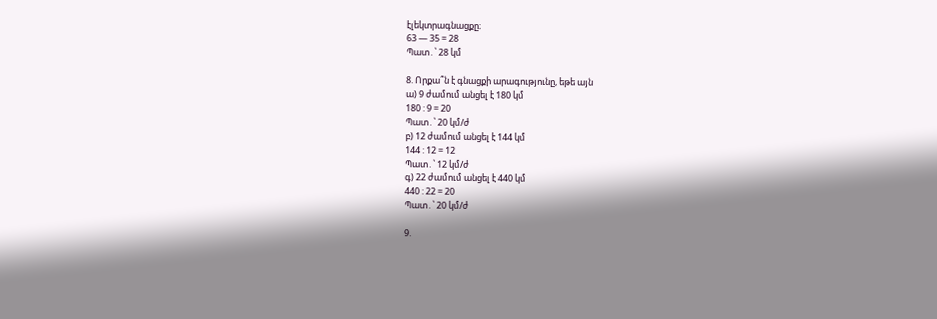էլեկտրագնացքը։
63 — 35 = 28
Պատ․՝ 28 կմ

8. Որքա՞ն է գնացքի արագությունը, եթե այն
ա) 9 ժամում անցել է 180 կմ
180 : 9 = 20
Պատ․՝ 20 կմ/ժ
բ) 12 ժամում անցել է 144 կմ
144 : 12 = 12
Պատ․՝ 12 կմ/ժ
գ) 22 ժամում անցել է 440 կմ
440 : 22 = 20
Պատ․՝ 20 կմ/ժ

9.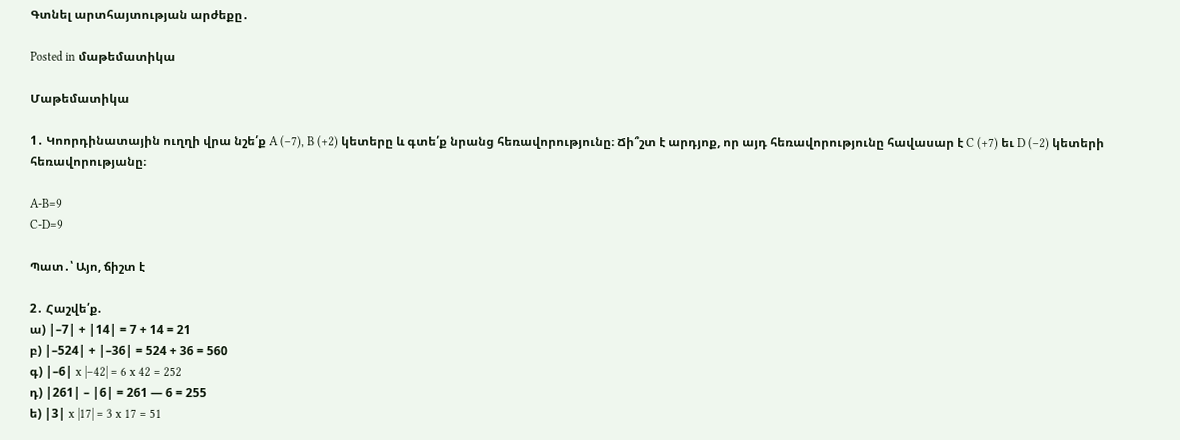Գտնել արտհայտության արժեքը․

Posted in մաթեմատիկա

Մաթեմատիկա

1․ Կոորդինատային ուղղի վրա նշե՛ք A (–7), B (+2) կետերը և գտե՛ք նրանց հեռավորությունը։ Ճի՞շտ է արդյոք, որ այդ հեռավորությունը հավասար է C (+7) եւ D (–2) կետերի հեռավորությանը։

A-B=9
C-D=9

Պատ․՝ Այո, ճիշտ է

2․ Հաշվե՛ք.
ա) |–7| + |14| = 7 + 14 = 21
բ) |–524| + |–36| = 524 + 36 = 560
գ) |–6| x |–42| = 6 x 42 = 252
դ) |261| – |6| = 261 — 6 = 255
ե) |3| x |17| = 3 x 17 = 51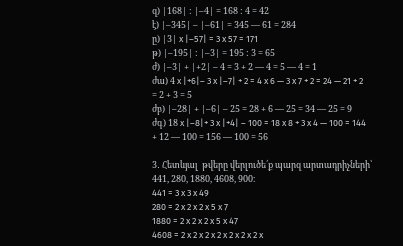զ) |168| : |–4| = 168 : 4 = 42
է) |–345| – |–61| = 345 — 61 = 284
ը) |3| x |–57| = 3 x 57 = 171
թ) |–195| : |–3| = 195 : 3 = 65
ժ) |–3| + |+2| – 4 = 3 + 2 — 4 = 5 — 4 = 1
ժա) 4 x |+6|– 3 x |–7| + 2 = 4 x 6 — 3 x 7 + 2 = 24 — 21 + 2 = 2 + 3 = 5
ժբ) |–28| + |–6| – 25 = 28 + 6 — 25 = 34 — 25 = 9
ժգ) 18 x |–8|+ 3 x |+4| – 100 = 18 x 8 + 3 x 4 — 100 = 144 + 12 — 100 = 156 — 100 = 56

3․ Հետևյալ  թվերը վերլուծե՛ք պարզ արտադրիչների՝ 441, 280, 1880, 4608, 900։
441 = 3 x 3 x 49
280 = 2 x 2 x 2 x 5 x 7
1880 = 2 x 2 x 2 x 5 x 47
4608 = 2 x 2 x 2 x 2 x 2 x 2 x 2 x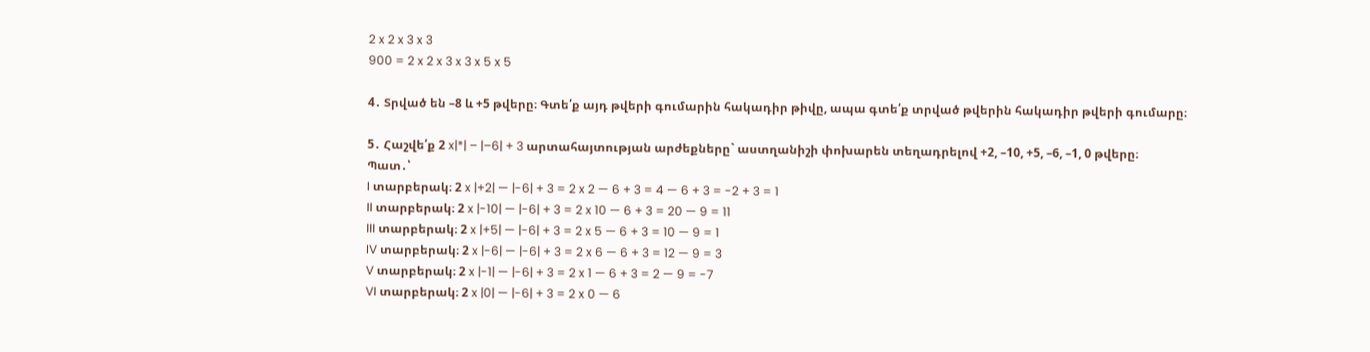2 x 2 x 3 x 3
900 = 2 x 2 x 3 x 3 x 5 x 5

4․ Տրված են –8 և +5 թվերը։ Գտե՛ք այդ թվերի գումարին հակադիր թիվը, ապա գտե՛ք տրված թվերին հակադիր թվերի գումարը։

5․ Հաշվե՛ք 2 x|*| – |–6| + 3 արտահայտության արժեքները` աստղանիշի փոխարեն տեղադրելով +2, –10, +5, –6, –1, 0 թվերը։
Պատ․՝
I տարբերակ։ 2 x |+2| — |-6| + 3 = 2 x 2 — 6 + 3 = 4 — 6 + 3 = -2 + 3 = 1
II տարբերակ։ 2 x |-10| — |-6| + 3 = 2 x 10 — 6 + 3 = 20 — 9 = 11
III տարբերակ։ 2 x |+5| — |-6| + 3 = 2 x 5 — 6 + 3 = 10 — 9 = 1
IV տարբերակ։ 2 x |-6| — |-6| + 3 = 2 x 6 — 6 + 3 = 12 — 9 = 3
V տարբերակ։ 2 x |-1| — |-6| + 3 = 2 x 1 — 6 + 3 = 2 — 9 = -7
VI տարբերակ։ 2 x |0| — |-6| + 3 = 2 x 0 — 6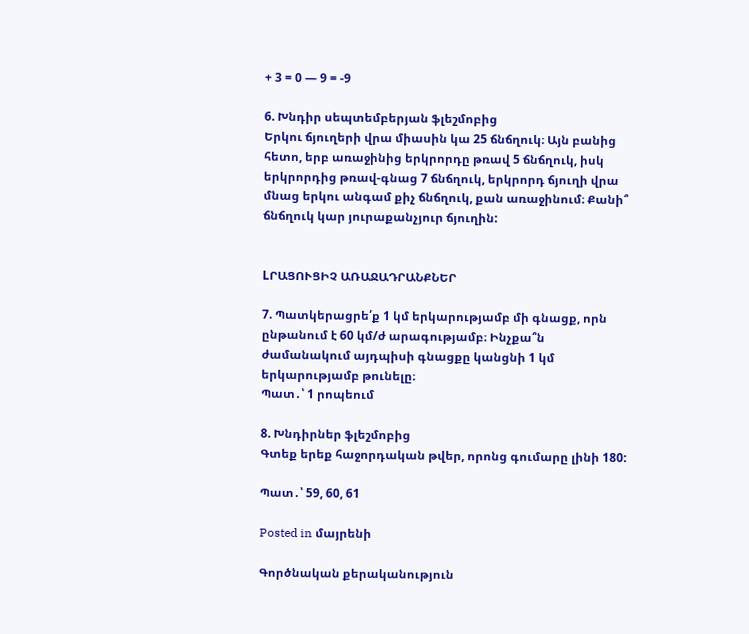+ 3 = 0 — 9 = -9

6. Խնդիր սեպտեմբերյան ֆլեշմոբից
Երկու ճյուղերի վրա միասին կա 25 ճնճղուկ։ Այն բանից հետո, երբ առաջինից երկրորդը թռավ 5 ճնճղուկ, իսկ երկրորդից թռավ-գնաց 7 ճնճղուկ, երկրորդ ճյուղի վրա մնաց երկու անգամ քիչ ճնճղուկ, քան առաջինում։ Քանի՞ ճնճղուկ կար յուրաքանչյուր ճյուղին:


LՐԱՑՈՒՑԻՉ ԱՌԱՋԱԴՐԱՆՔՆԵՐ

7. Պատկերացրե՛ք 1 կմ երկարությամբ մի գնացք, որն ընթանում է 60 կմ/ժ արագությամբ։ Ինչքա՞ն ժամանակում այդպիսի գնացքը կանցնի 1 կմ երկարությամբ թունելը։
Պատ․՝ 1 րոպեում

8. Խնդիրներ ֆլեշմոբից
Գտեք երեք հաջորդական թվեր, որոնց գումարը լինի 180:

Պատ․՝ 59, 60, 61

Posted in մայրենի

Գործնական քերականություն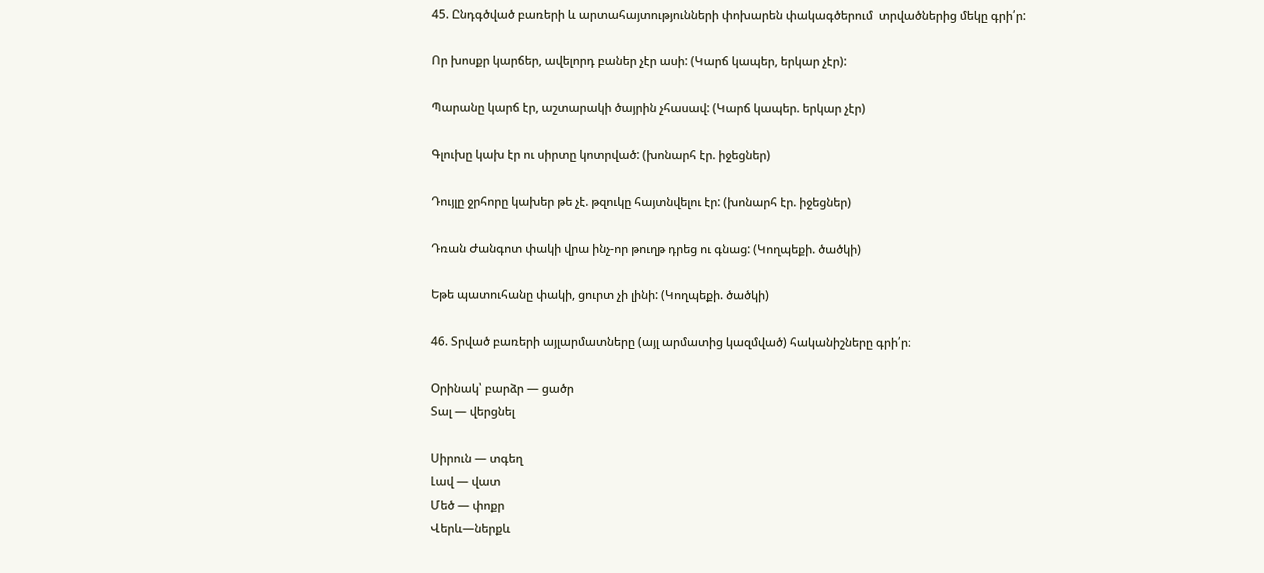45. Ընդգծված բառերի և արտահայտությունների փոխարեն փակագծերում  տրվածներից մեկը գրի՛ր:

Որ խոսքր կարճեր, ավելորդ բաներ չէր ասի: (Կարճ կապեր, երկար չէր):

Պարանը կարճ էր, աշտարակի ծայրին չհասավ: (Կարճ կապեր. երկար չէր)

Գլուխը կախ էր ու սիրտը կոտրված: (խոնարհ էր. իջեցներ)

Դույլը ջրհորը կախեր թե չէ. թզուկը հայտնվելու էր: (խոնարհ էր. իջեցներ)

Դռան Ժանգոտ փակի վրա ինչ-որ թուղթ դրեց ու գնաց: (Կողպեքի. ծածկի)

Եթե պատուհանը փակի, ցուրտ չի լինի: (Կողպեքի. ծածկի)

46. Տրված բառերի այլարմատները (այլ արմատից կազմված) հականիշները գրի՛ր։

Օրինակ՝ բարձր — ցածր
Տալ — վերցնել

Սիրուն — տգեղ
Լավ — վատ
Մեծ — փոքր
Վերև—ներքև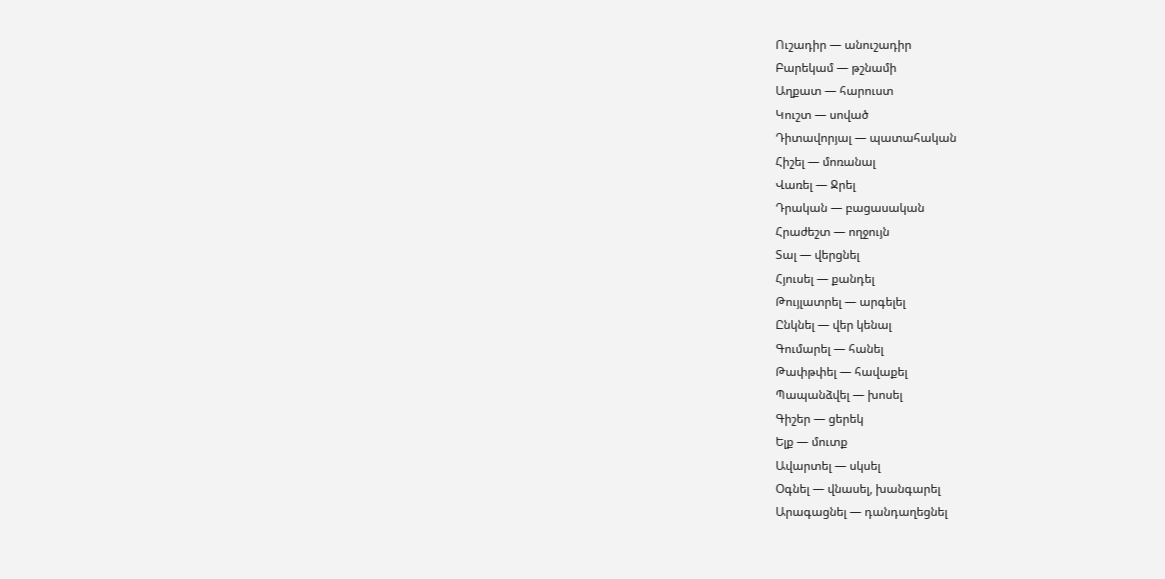Ուշադիր — անուշադիր
Բարեկամ — թշնամի
Աղքատ — հարուստ
Կուշտ — սոված
Դիտավորյալ — պատահական
Հիշել — մոռանալ
Վառել — Ջրել
Դրական — բացասական
Հրաժեշտ — ողջույն
Տալ — վերցնել
Հյուսել — քանդել
Թույլատրել — արգելել
Ընկնել — վեր կենալ
Գումարել — հանել
Թափթփել — հավաքել
Պապանձվել — խոսել
Գիշեր — ցերեկ
Ելք — մուտք
Ավարտել — սկսել
Օգնել — վնասել, խանգարել
Արագացնել — դանդաղեցնել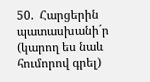50.  Հարցերին պատասխանի´ր (կարող ես նաև հումորով գրել)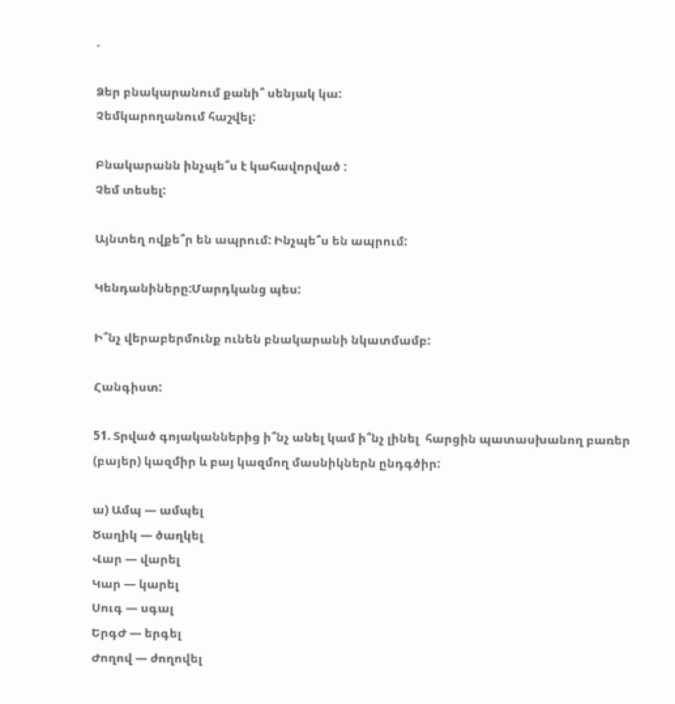.

Ձեր բնակարանում քանի՞ սենյակ կա:
Չեմկարողանում հաշվել:

Բնակարանն ինչպե՞ս է կահավորված :
Չեմ տեսել:

Այնտեղ ովքե՞ր են ապրում: Ինչպե՞ս են ապրում:

Կենդանիները:Մարդկանց պես:

Ի՞նչ վերաբերմունք ունեն բնակարանի նկատմամբ:

Հանգիստ:

51. Տրված գոյականներից ի՞նչ անել կամ ի՞նչ լինել  հարցին պատասխանող բառեր (բայեր) կազմիր և բայ կազմող մասնիկներն ընդգծիր:

ա) Ամպ — ամպել
Ծաղիկ — ծաղկել
Վար — վարել
Կար — կարել
Սուգ — սգալ
ԵրգԺ — երգել
Ժողով — ժողովել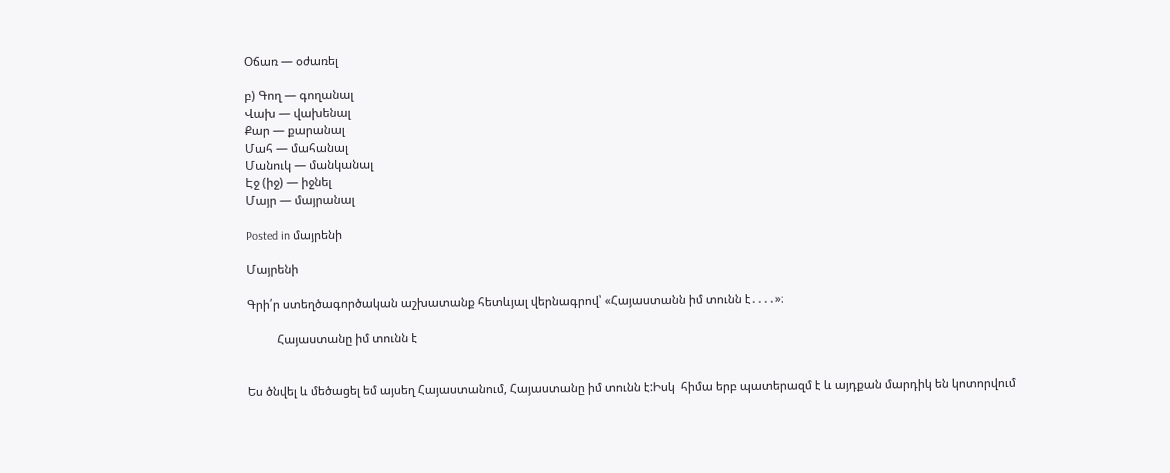Օճառ — օժառել

բ) Գող — գողանալ
Վախ — վախենալ
Քար — քարանալ
Մահ — մահանալ
Մանուկ — մանկանալ
Էջ (իջ) — իջնել
Մայր — մայրանալ

Posted in մայրենի

Մայրենի

Գրի՛ր ստեղծագործական աշխատանք հետևյալ վերնագրով՝ «Հայաստանն իմ տունն է․․․․»։

          Հայաստանը իմ տունն է


Ես ծնվել և մեծացել եմ այսեղ Հայաստանում, Հայաստանը իմ տունն է:Իսկ  հիմա երբ պատերազմ է և այդքան մարդիկ են կոտորվում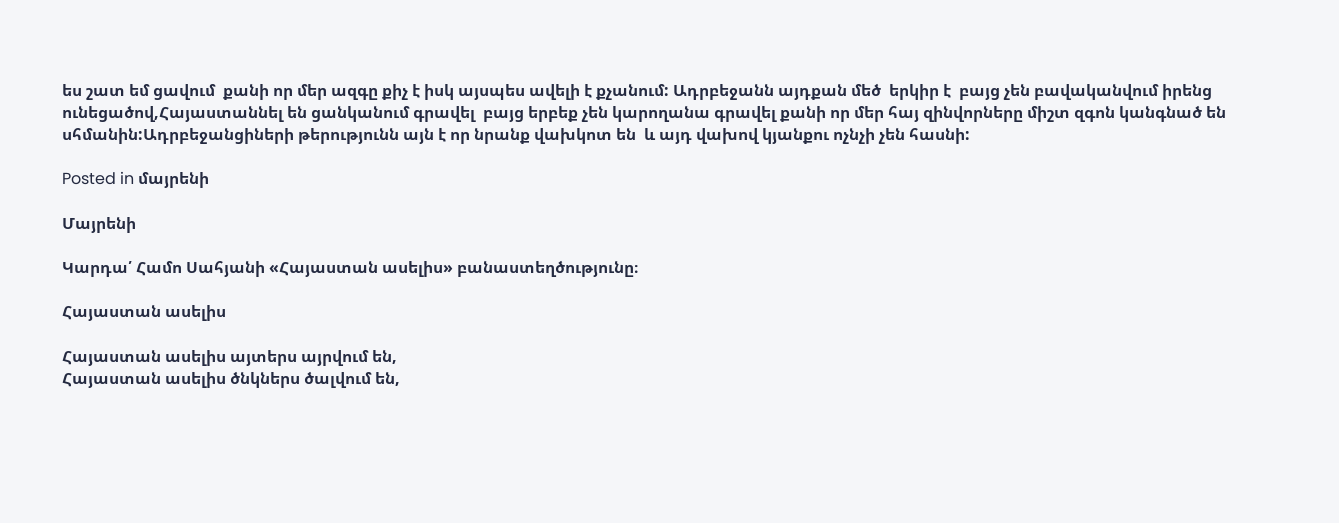ես շատ եմ ցավում  քանի որ մեր ազգը քիչ է իսկ այսպես ավելի է քչանում: Ադրբեջանն այդքան մեծ  երկիր է  բայց չեն բավականվում իրենց ունեցածով,Հայաստաննել են ցանկանում գրավել  բայց երբեք չեն կարողանա գրավել քանի որ մեր հայ զինվորները միշտ զգոն կանգնած են սհմանին:Ադրբեջանցիների թերությունն այն է որ նրանք վախկոտ են  և այդ վախով կյանքու ոչնչի չեն հասնի:

Posted in մայրենի

Մայրենի

Կարդա՛ Համո Սահյանի «Հայաստան ասելիս» բանաստեղծությունը։

Հայաստան ասելիս

Հայաստան ասելիս այտերս այրվում են,
Հայաստան ասելիս ծնկներս ծալվում են,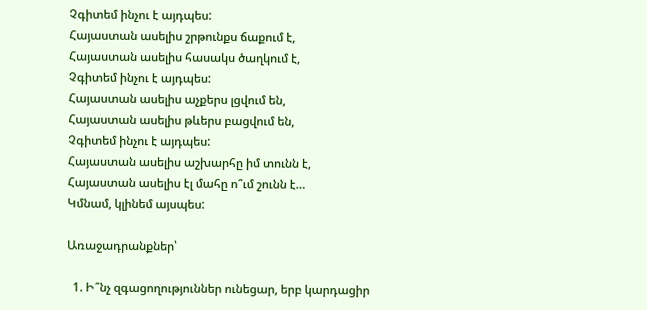Չգիտեմ ինչու է այդպես:
Հայաստան ասելիս շրթունքս ճաքում է,
Հայաստան ասելիս հասակս ծաղկում է,
Չգիտեմ ինչու է այդպես:
Հայաստան ասելիս աչքերս լցվում են,
Հայաստան ասելիս թևերս բացվում են,
Չգիտեմ ինչու է այդպես:
Հայաստան ասելիս աշխարհը իմ տունն է,
Հայաստան ասելիս էլ մահը ո՞ւմ շունն է…
Կմնամ, կլինեմ այսպես:

Առաջադրանքներ՝

  1. Ի՞նչ զգացողություններ ունեցար, երբ կարդացիր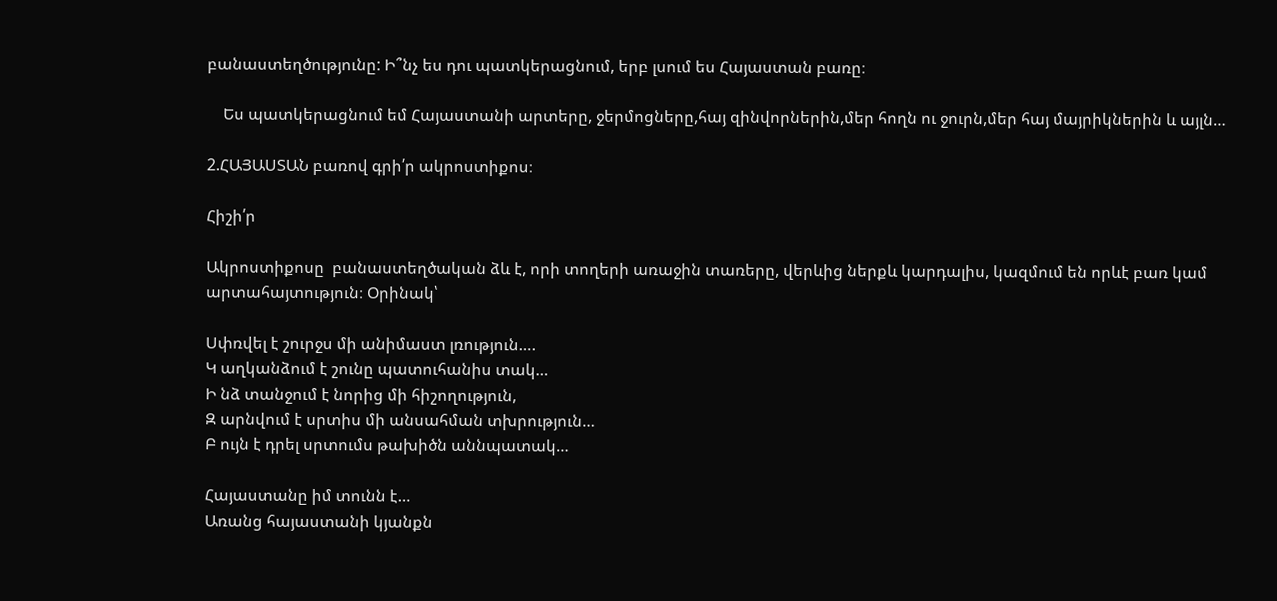բանաստեղծությունը: Ի՞նչ ես դու պատկերացնում, երբ լսում ես Հայաստան բառը։

    Ես պատկերացնում եմ Հայաստանի արտերը, ջերմոցները,հայ զինվորներին,մեր հողն ու ջուրն,մեր հայ մայրիկներին և այլն…

2.ՀԱՅԱՍՏԱՆ բառով գրի՛ր ակրոստիքոս։

Հիշի՛ր

Ակրոստիքոսը  բանաստեղծական ձև է, որի տողերի առաջին տառերը, վերևից ներքև կարդալիս, կազմում են որևէ բառ կամ արտահայտություն։ Օրինակ՝

Սփռվել է շուրջս մի անիմաստ լռություն….
Կ աղկանձում է շունը պատուհանիս տակ…
Ի նձ տանջում է նորից մի հիշողություն,
Զ արնվում է սրտիս մի անսահման տխրություն…
Բ ույն է դրել սրտումս թախիծն աննպատակ…

Հայաստանը իմ տունն է…
Առանց հայաստանի կյանքն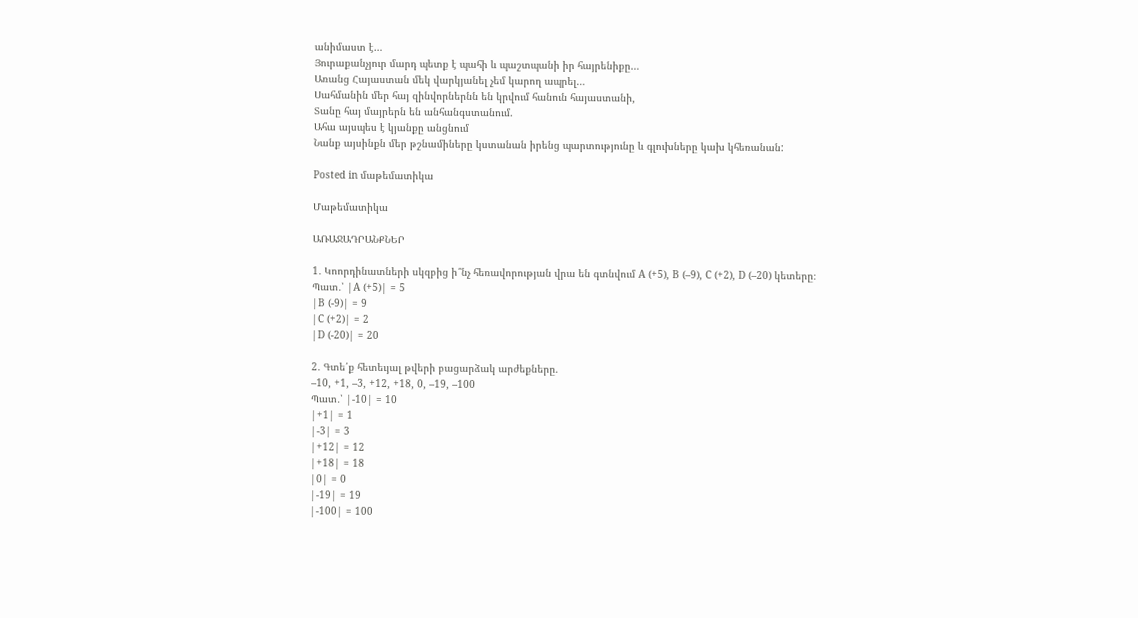անիմաստ է…
Յուրաքանչյուր մարդ պետք է պահի և պաշտպանի իր հայրենիքը…
Առանց Հայաստան մեկ վարկյանել չեմ կարող ապրել…
Սահմանին մեր հայ զինվորներնն են կրվում հանուն հայաստանի,
Տանը հայ մայրերն են անհանգստանում.
Ահա այսպես է կյանքը անցնում
Նանք այսինքն մեր թշնամիները կստանան իրենց պարտությունը և գլուխները կախ կհեռանան:

Posted in մաթեմատիկա

Մաթեմատիկա

ԱՌԱՋԱԴՐԱՆՔՆԵՐ

1․ Կոորդինատների սկզբից ի՞նչ հեռավորության վրա են գտնվում A (+5), B (–9), C (+2), D (–20) կետերը։
Պատ․՝ |A (+5)| = 5
|B (-9)| = 9
|C (+2)| = 2
|D (-20)| = 20

2․ Գտե՛ք հետեւյալ թվերի բացարձակ արժեքները.
–10, +1, –3, +12, +18, 0, –19, –100
Պատ․՝ |-10| = 10
|+1| = 1
|-3| = 3
|+12| = 12
|+18| = 18
|0| = 0
|-19| = 19
|-100| = 100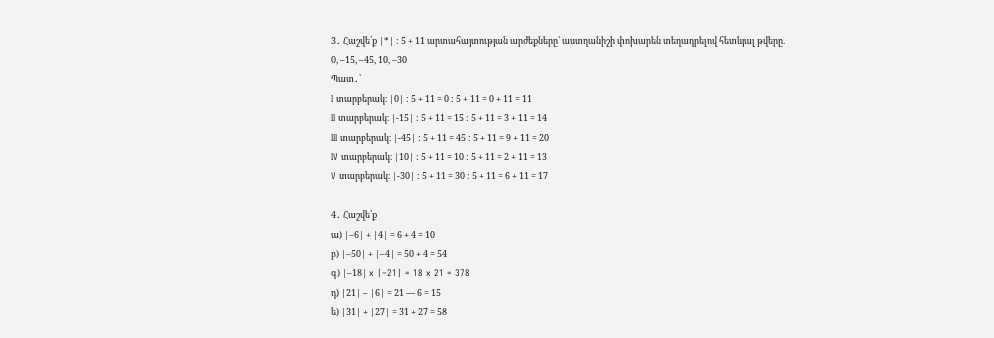3․ Հաշվե՛ք |*| : 5 + 11 արտահայտության արժեքները՝ աստղանիշի փոխարեն տեղադրելով հետևյալ թվերը.
0, –15, –45, 10, –30
Պատ․՝
I տարբերակ։ |0| : 5 + 11 = 0 : 5 + 11 = 0 + 11 = 11
II տարբերակ։ |-15| : 5 + 11 = 15 : 5 + 11 = 3 + 11 = 14
III տարբերակ։ |-45| : 5 + 11 = 45 : 5 + 11 = 9 + 11 = 20
IV տարբերակ։ |10| : 5 + 11 = 10 : 5 + 11 = 2 + 11 = 13
V տարբերակ։ |-30| : 5 + 11 = 30 : 5 + 11 = 6 + 11 = 17

4․ Հաշվե՛ք
ա) |–6| + |4| = 6 + 4 = 10
բ) |–50| + |–4| = 50 + 4 = 54
գ) |–18| x |–21| = 18 x 21 = 378
դ) |21| – |6| = 21 — 6 = 15
ե) |31| + |27| = 31 + 27 = 58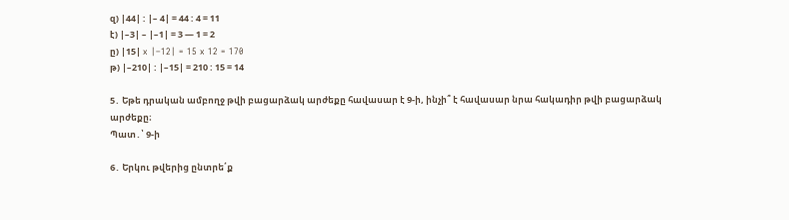զ) |44| : |– 4| = 44 : 4 = 11
է) |–3| – |–1| = 3 — 1 = 2
ը) |15| x |–12| = 15 x 12 = 170
թ) |–210| : |–15| = 210 : 15 = 14

5․ Եթե դրական ամբողջ թվի բացարձակ արժեքը հավասար է 9-ի, ինչի՞ է հավասար նրա հակադիր թվի բացարձակ արժեքը։
Պատ․՝ 9-ի

6․ Երկու թվերից ընտրե՛ք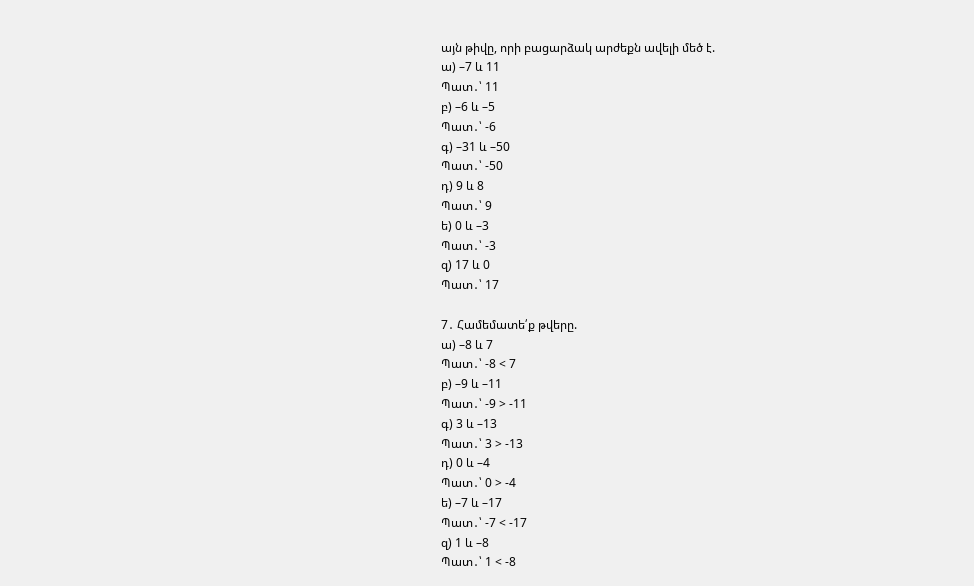այն թիվը, որի բացարձակ արժեքն ավելի մեծ է.
ա) –7 և 11
Պատ․՝ 11
բ) –6 և –5
Պատ․՝ -6
գ) –31 և –50
Պատ․՝ -50
դ) 9 և 8
Պատ․՝ 9
ե) 0 և –3
Պատ․՝ -3
զ) 17 և 0
Պատ․՝ 17

7․ Համեմատե՛ք թվերը.
ա) –8 և 7
Պատ․՝ -8 < 7
բ) –9 և –11
Պատ․՝ -9 > -11
գ) 3 և –13
Պատ․՝ 3 > -13
դ) 0 և –4
Պատ․՝ 0 > -4
ե) –7 և –17
Պատ․՝ -7 < -17
զ) 1 և –8
Պատ․՝ 1 < -8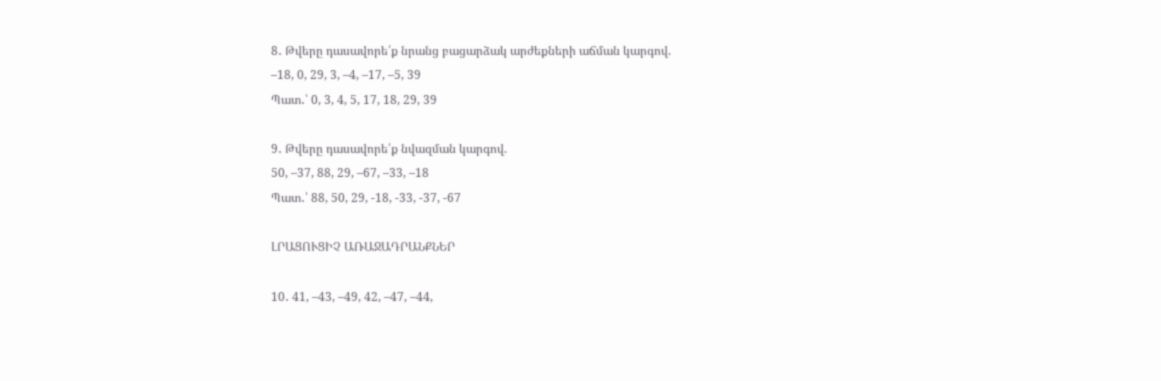8․ Թվերը դասավորե՛ք նրանց բացարձակ արժեքների աճման կարգով.
–18, 0, 29, 3, –4, –17, –5, 39
Պատ․՝ 0, 3, 4, 5, 17, 18, 29, 39

9․ Թվերը դասավորե՛ք նվազման կարգով.
50, –37, 88, 29, –67, –33, –18
Պատ․՝ 88, 50, 29, -18, -33, -37, -67

ԼՐԱՑՈՒՑԻՉ ԱՌԱՋԱԴՐԱՆՔՆԵՐ

10․ 41, –43, –49, 42, –47, –44,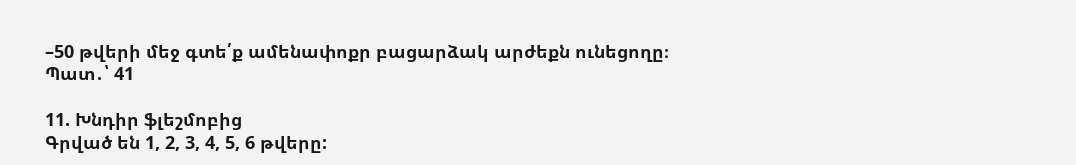–50 թվերի մեջ գտե՛ք ամենափոքր բացարձակ արժեքն ունեցողը։
Պատ․՝ 41

11. Խնդիր ֆլեշմոբից
Գրված են 1, 2, 3, 4, 5, 6 թվերը: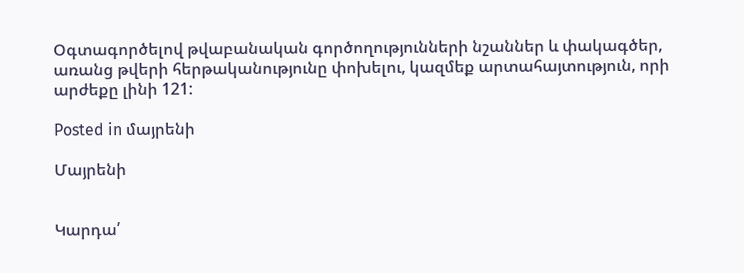Օգտագործելով թվաբանական գործողությունների նշաններ և փակագծեր, առանց թվերի հերթականությունը փոխելու, կազմեք արտահայտություն, որի արժեքը լինի 121:

Posted in մայրենի

Մայրենի


Կարդա՛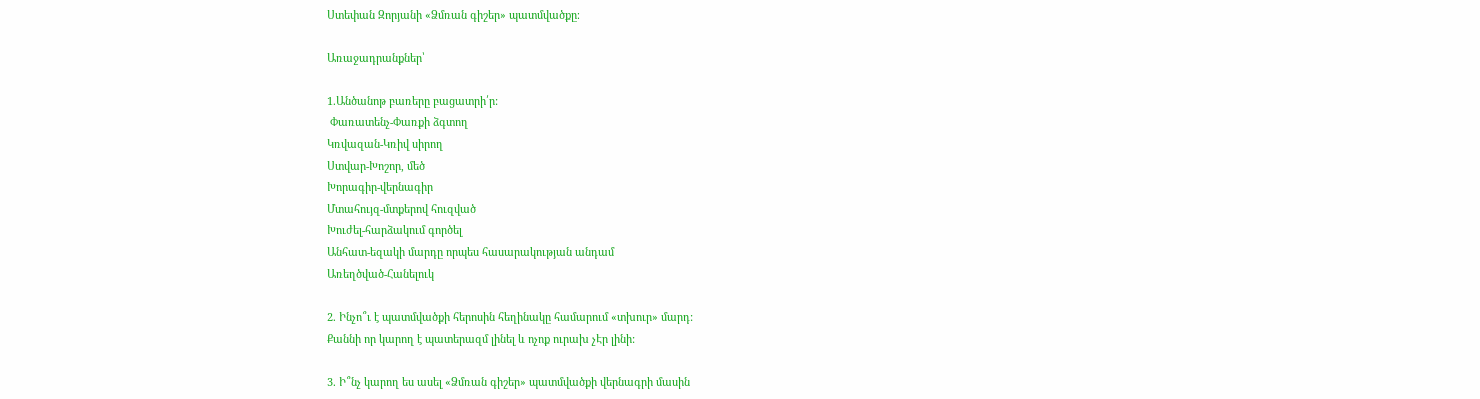Ստեփան Զորյանի «Ձմռան գիշեր» պատմվածքը։

Առաջադրանքներ՝

1.Անծանոթ բառերը բացատրի՛ր:
 Փառատենչ-Փառքի ձգտող
Կռվազան-Կռիվ սիրող
Ստվար-Խոշոր, մեծ
Խորագիր-վերնագիր
Մտահույզ-մտքերով հուզված
Խուժել-հարձակում գործել
Անհատ-եզակի մարդը որպես հասարակության անդամ
Առեղծված-Հանելուկ

2. Ինչո՞ւ է պատմվածքի հերոսին հեղինակը համարում «տխուր» մարդ:
Քաննի որ կարող է պատերազմ լինել և ոչոք ուրախ չԷր լինի:

3. Ի՞նչ կարող ես ասել «Ձմռան գիշեր» պատմվածքի վերնագրի մասին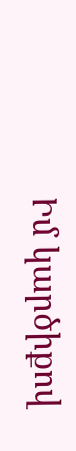Իմ կարծիքով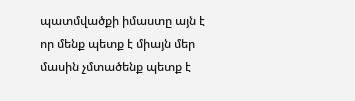պատմվածքի իմաստը այն է որ մենք պետք է միայն մեր մասին չմտածենք պետք է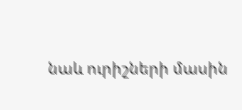նաև ուրիշների մասին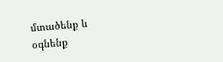մտածենք և օգնենք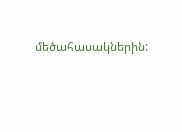մեծահասակներին: